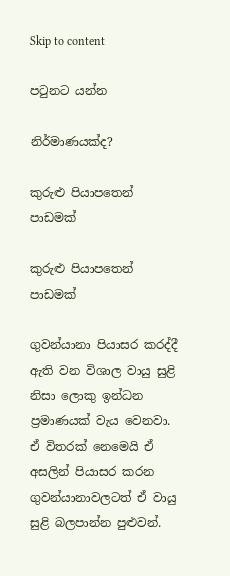Skip to content

පටුනට යන්න

නිර්මාණයක්ද?

කුරුළු පියාපතෙන් පාඩමක්

කුරුළු පියාපතෙන් පාඩමක්

ගුවන්යානා පියාසර කරද්දී ඇති වන විශාල වායු සුළි නිසා ලොකු ඉන්ධන ප්‍රමාණයක් වැය වෙනවා. ඒ විතරක් නෙමෙයි ඒ අසලින් පියාසර කරන ගුවන්යානාවලටත් ඒ වායු සුළි බලපාන්න පුළුවන්.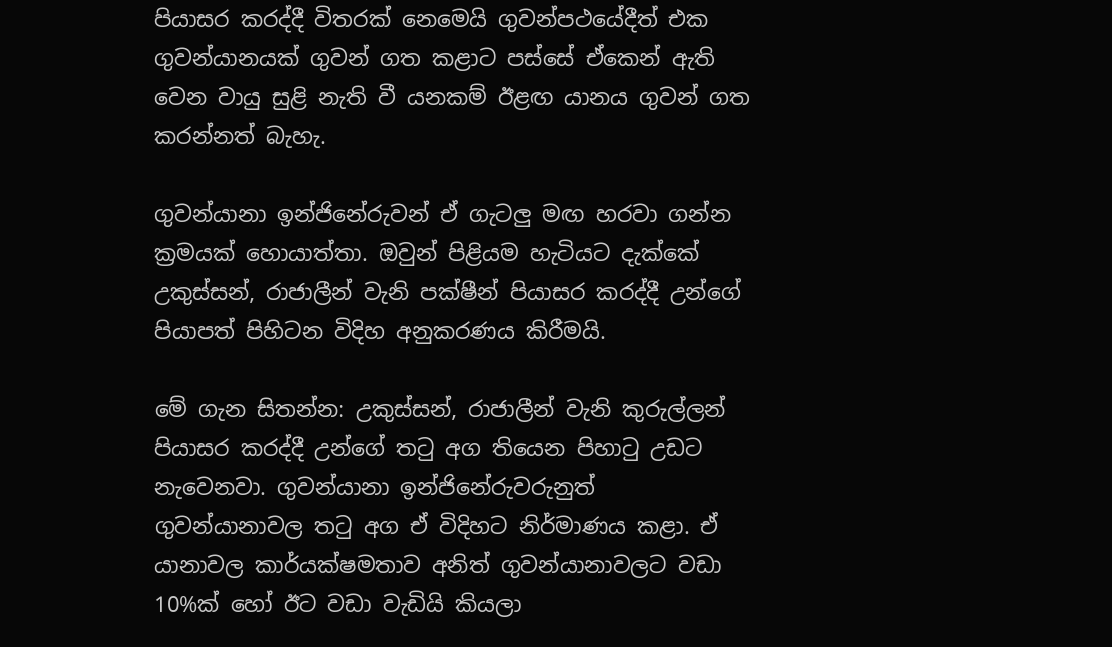පියාසර කරද්දී විතරක් නෙමෙයි ගුවන්පථයේදීත් එක ගුවන්යානයක් ගුවන් ගත කළාට පස්සේ ඒකෙන් ඇති වෙන වායු සුළි නැති වී යනකම් ඊළඟ යානය ගුවන් ගත කරන්නත් බැහැ.

ගුවන්යානා ඉන්ජිනේරුවන් ඒ ගැටලු මඟ හරවා ගන්න ක්‍රමයක් හොයාත්තා. ඔවුන් පිළියම හැටියට දැක්කේ උකුස්සන්, රාජාලීන් වැනි පක්ෂීන් පියාසර කරද්දී උන්ගේ පියාපත් පිහිටන විදිහ අනුකරණය කිරීමයි.

මේ ගැන සිතන්න: උකුස්සන්, රාජාලීන් වැනි කුරුල්ලන් පියාසර කරද්දී උන්ගේ තටු අග තියෙන පිහාටු උඩට නැවෙනවා. ගුවන්යානා ඉන්ජිනේරුවරුනුත් ගුවන්යානාවල තටු අග ඒ විදිහට නිර්මාණය කළා. ඒ යානාවල කාර්යක්ෂමතාව අනිත් ගුවන්යානාවලට වඩා 10%ක් හෝ ඊට වඩා වැඩියි කියලා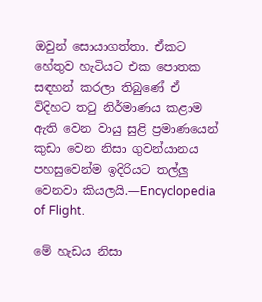ඔවුන් සොයාගත්තා. ඒකට හේතුව හැටියට එක පොතක සඳහන් කරලා තිබුණේ ඒ විදිහට තටු නිර්මාණය කළාම ඇති වෙන වායු සුළි ප්‍රමාණයෙන් කුඩා වෙන නිසා ගුවන්යානය පහසුවෙන්ම ඉදිරියට තල්ලු වෙනවා කියලයි.—Encyclopedia of Flight.

මේ හැඩය නිසා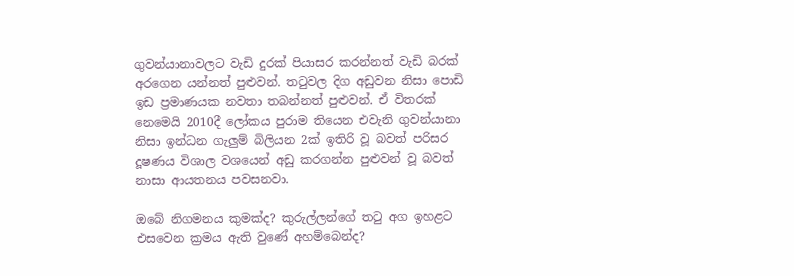ගුවන්යානාවලට වැඩි දුරක් පියාසර කරන්නත් වැඩි බරක් අරගෙන යන්නත් පුළුවන්. තටුවල දිග අඩුවන නිසා පොඩි ඉඩ ප්‍රමාණයක නවතා තබන්නත් පුළුවන්. ඒ විතරක් නෙමෙයි 2010දී ලෝකය පුරාම තියෙන එවැනි ගුවන්යානා නිසා ඉන්ධන ගැලුම් බිලියන 2ක් ඉතිරි වූ බවත් පරිසර දූෂණය විශාල වශයෙන් අඩු කරගන්න පුළුවන් වූ බවත් නාසා ආයතනය පවසනවා.

ඔබේ නිගමනය කුමක්ද? කුරුල්ලන්ගේ තටු අග ඉහළට එසවෙන ක්‍රමය ඇති වුණේ අහම්බෙන්ද?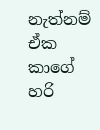නැත්නම් ඒක කාගේ හරි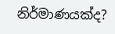නිර්මාණයක්ද?